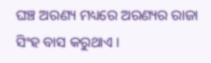ଘଞ୍ଚ ଅରଣ୍ୟ ମଧ୍ୟରେ ଅରଣ୍ୟର ରାଜା ସିଂହ ବାସ କରୁଥାଏ ।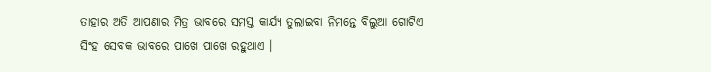ତାହାର ଅତି ଆପଣାର ମିତ୍ର ଭାବରେ ସମସ୍ତ କାର୍ଯ୍ୟ ତୁଲାଇବା ନିମନ୍ତେ ବିଲୁଆ ଗୋଟିଏ ସିଂହ ସେବକ ଭାବରେ ପାଖେ ପାଖେ ରହୁଥାଏ ।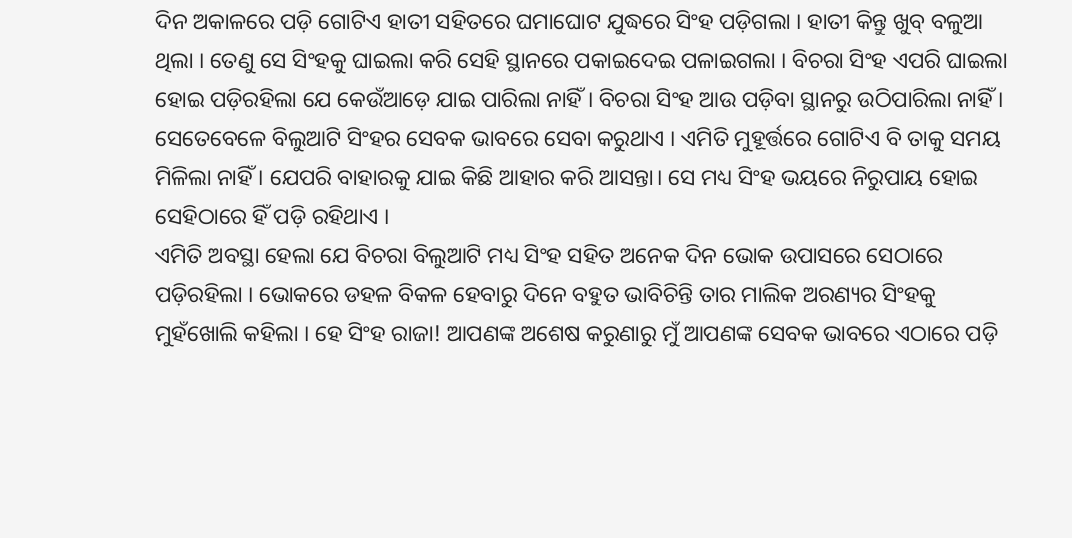ଦିନ ଅକାଳରେ ପଡ଼ି ଗୋଟିଏ ହାତୀ ସହିତରେ ଘମାଘୋଟ ଯୁଦ୍ଧରେ ସିଂହ ପଡ଼ିଗଲା । ହାତୀ କିନ୍ତୁ ଖୁବ୍ ବଳୁଆ ଥିଲା । ତେଣୁ ସେ ସିଂହକୁ ଘାଇଲା କରି ସେହି ସ୍ଥାନରେ ପକାଇଦେଇ ପଳାଇଗଲା । ବିଚରା ସିଂହ ଏପରି ଘାଇଲା ହୋଇ ପଡ଼ିରହିଲା ଯେ କେଉଁଆଡ଼େ ଯାଇ ପାରିଲା ନାହିଁ । ବିଚରା ସିଂହ ଆଉ ପଡ଼ିବା ସ୍ଥାନରୁ ଉଠିପାରିଲା ନାହିଁ ।
ସେତେବେଳେ ବିଲୁଆଟି ସିଂହର ସେବକ ଭାବରେ ସେବା କରୁଥାଏ । ଏମିତି ମୁହୂର୍ତ୍ତରେ ଗୋଟିଏ ବି ତାକୁ ସମୟ ମିଳିଲା ନାହିଁ । ଯେପରି ବାହାରକୁ ଯାଇ କିଛି ଆହାର କରି ଆସନ୍ତା। ସେ ମଧ୍ୟ ସିଂହ ଭୟରେ ନିରୁପାୟ ହୋଇ ସେହିଠାରେ ହିଁ ପଡ଼ି ରହିଥାଏ ।
ଏମିତି ଅବସ୍ଥା ହେଲା ଯେ ବିଚରା ବିଲୁଆଟି ମଧ୍ୟ ସିଂହ ସହିତ ଅନେକ ଦିନ ଭୋକ ଉପାସରେ ସେଠାରେ ପଡ଼ିରହିଲା । ଭୋକରେ ଡହଳ ବିକଳ ହେବାରୁ ଦିନେ ବହୁତ ଭାବିଚିନ୍ତି ତାର ମାଲିକ ଅରଣ୍ୟର ସିଂହକୁ ମୁହଁଖୋଲି କହିଲା । ହେ ସିଂହ ରାଜା! ଆପଣଙ୍କ ଅଶେଷ କରୁଣାରୁ ମୁଁ ଆପଣଙ୍କ ସେବକ ଭାବରେ ଏଠାରେ ପଡ଼ି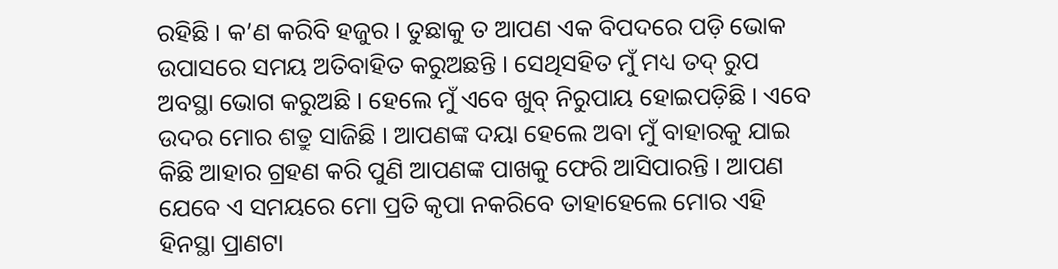ରହିଛି । କ’ଣ କରିବି ହଜୁର । ତୁଛାକୁ ତ ଆପଣ ଏକ ବିପଦରେ ପଡ଼ି ଭୋକ ଉପାସରେ ସମୟ ଅତିବାହିତ କରୁଅଛନ୍ତି । ସେଥିସହିତ ମୁଁ ମଧ୍ୟ ତଦ୍ ରୁପ ଅବସ୍ଥା ଭୋଗ କରୁଅଛି । ହେଲେ ମୁଁ ଏବେ ଖୁବ୍ ନିରୁପାୟ ହୋଇପଡ଼ିଛି । ଏବେ ଉଦର ମୋର ଶତ୍ରୁ ସାଜିଛି । ଆପଣଙ୍କ ଦୟା ହେଲେ ଅବା ମୁଁ ବାହାରକୁ ଯାଇ କିଛି ଆହାର ଗ୍ରହଣ କରି ପୁଣି ଆପଣଙ୍କ ପାଖକୁ ଫେରି ଆସିପାରନ୍ତି । ଆପଣ ଯେବେ ଏ ସମୟରେ ମୋ ପ୍ରତି କୃପା ନକରିବେ ତାହାହେଲେ ମୋର ଏହି ହିନସ୍ଥା ପ୍ରାଣଟା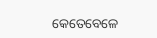କେତେବେଳେ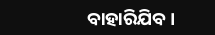ବାହାରିଯିବ ।